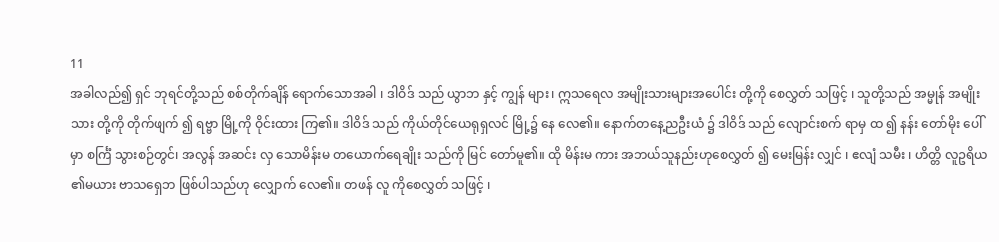11
အခါလည်၍ ရှင် ဘုရင်တို့သည် စစ်တိုက်ချိန် ရောက်သောအခါ ၊ ဒါဝိဒ် သည် ယွာဘ နှင့် ကျွန် များ၊ ဣသရေလ အမျိုးသားများအပေါင်း တို့ကို စေလွှတ် သဖြင့် ၊ သူတို့သည် အမ္မုန် အမျိုးသား တို့ကို တိုက်ဖျက် ၍ ရဗ္ဗာ မြို့ကို ဝိုင်းထား ကြ၏။ ဒါဝိဒ် သည် ကိုယ်တိုင်ယေရုရှလင် မြို့၌ နေ လေ၏။ နောက်တနေ့ညဦးယံ ၌ ဒါဝိဒ် သည် လျောင်းစက် ရာမှ ထ ၍ နန်း တော်မိုး ပေါ် မှာ စင်္ကြံ သွားစဉ်တွင်၊ အလွန် အဆင်း လှ သောမိန်းမ တယောက်ရေချိုး သည်ကို မြင် တော်မူ၏။ ထို မိန်းမ ကား အဘယ်သူနည်းဟုစေလွှတ် ၍ မေးမြန်း လျှင် ၊ ဧလျံ သမီး ၊ ဟိတ္တိ လူဥရိယ ၏မယား ဗာသရှေဘ ဖြစ်ပါသည်ဟု လျှောက် လေ၏။ တဖန် လူ ကိုစေလွှတ် သဖြင့် ၊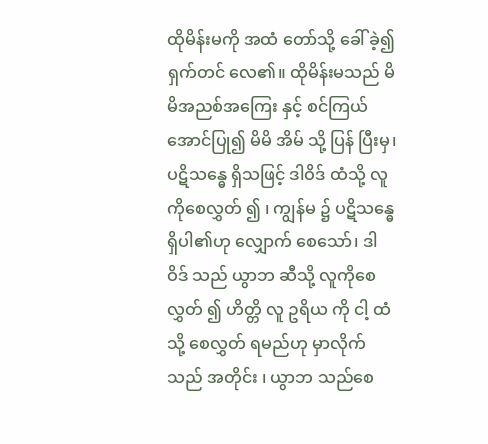ထိုမိန်းမကို အထံ တော်သို့ ခေါ် ခဲ့၍ ရှက်တင် လေ၏။ ထိုမိန်းမသည် မိမိအညစ်အကြေး နှင့် စင်ကြယ် အောင်ပြု၍ မိမိ အိမ် သို့ ပြန် ပြီးမှ၊ ပဋိသန္ဓေ ရှိသဖြင့် ဒါဝိဒ် ထံသို့ လူကိုစေလွှတ် ၍ ၊ ကျွန်မ ၌ ပဋိသန္ဓေ ရှိပါ၏ဟု လျှောက် စေသော်၊ ဒါဝိဒ် သည် ယွာဘ ဆီသို့ လူကိုစေလွှတ် ၍ ဟိတ္တိ လူ ဥရိယ ကို ငါ့ ထံသို့ စေလွှတ် ရမည်ဟု မှာလိုက်သည် အတိုင်း ၊ ယွာဘ သည်စေ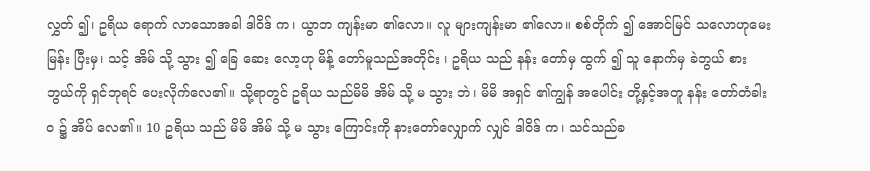လွှတ် ၍၊ ဥရိယ ရောက် လာသောအခါ ဒါဝိဒ် က၊ ယွာဘ ကျန်းမာ ၏လော။ လူ များကျန်းမာ ၏လော။ စစ်တိုက် ၍ အောင်မြင် သလောဟုမေးမြန်း ပြီးမှ၊ သင့် အိမ် သို့ သွား ၍ ခြေ ဆေး လော့ဟု မိန့် တော်မူသည်အတိုင်း ၊ ဥရိယ သည် နန်း တော်မှ ထွက် ၍ သူ နောက်မှ ခဲဘွယ် စားဘွယ်ကို ရှင်ဘုရင် ပေးလိုက်လေ၏။ သို့ရာတွင် ဥရိယ သည်မိမိ အိမ် သို့ မ သွား ဘဲ၊ မိမိ အရှင် ၏ကျွန် အပေါင်း တို့နှင့်အတူ နန်း တော်တံခါးဝ ၌ အိပ် လေ၏။ 10 ဥရိယ သည် မိမိ အိမ် သို့ မ သွား ကြောင်းကို နားတော်လျှောက် လျှင် ဒါဝိဒ် က၊ သင်သည်ခ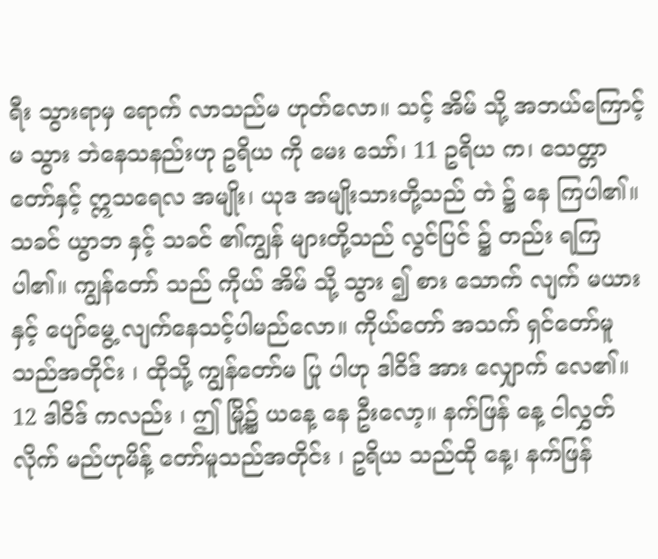ရီး သွားရာမှ ရောက် လာသည်မ ဟုတ်လော။ သင့် အိမ် သို့ အဘယ်ကြောင့် မ သွား ဘဲနေသနည်းဟု ဥရိယ ကို မေး သော်၊ 11 ဥရိယ က၊ သေတ္တာ တော်နှင့် ဣသရေလ အမျိုး၊ ယုဒ အမျိုးသားတို့သည် တဲ ၌ နေ ကြပါ၏။ သခင် ယွာဘ နှင့် သခင် ၏ကျွန် များတို့သည် လွင်ပြင် ၌ တည်း ရကြပါ၏။ ကျွန်တော် သည် ကိုယ် အိမ် သို့ သွား ၍ စား သောက် လျက် မယား နှင့် ပျော်မွေ့ လျက်နေသင့်ပါမည်လော။ ကိုယ်တော် အသက် ရှင်တော်မူသည်အတိုင်း ၊ ထိုသို့ ကျွန်တော်မ ပြု ပါဟု ဒါဝိဒ် အား လျှောက် လေ၏။ 12 ဒါဝိဒ် ကလည်း ၊ ဤ မြို့၌ ယနေ့ နေ ဦးလော့။ နက်ဖြန် နေ့ ငါလွှတ်လိုက် မည်ဟုမိန့် တော်မူသည်အတိုင်း ၊ ဥရိယ သည်ထို နေ့၊ နက်ဖြန်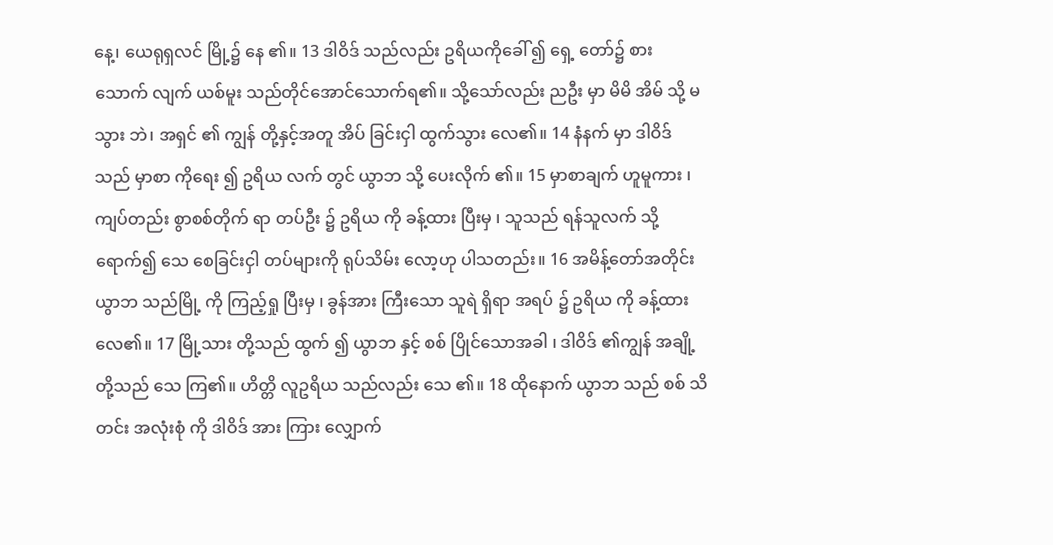နေ့၊ ယေရုရှလင် မြို့၌ နေ ၏။ 13 ဒါဝိဒ် သည်လည်း ဥရိယကိုခေါ် ၍ ရှေ့ တော်၌ စား သောက် လျက် ယစ်မူး သည်တိုင်အောင်သောက်ရ၏။ သို့သော်လည်း ညဦး မှာ မိမိ အိမ် သို့ မ သွား ဘဲ၊ အရှင် ၏ ကျွန် တို့နှင့်အတူ အိပ် ခြင်းငှါ ထွက်သွား လေ၏။ 14 နံနက် မှာ ဒါဝိဒ် သည် မှာစာ ကိုရေး ၍ ဥရိယ လက် တွင် ယွာဘ သို့ ပေးလိုက် ၏။ 15 မှာစာချက် ဟူမူကား ၊ ကျပ်တည်း စွာစစ်တိုက် ရာ တပ်ဦး ၌ ဥရိယ ကို ခန့်ထား ပြီးမှ ၊ သူသည် ရန်သူလက် သို့ ရောက်၍ သေ စေခြင်းငှါ တပ်များကို ရုပ်သိမ်း လော့ဟု ပါသတည်း။ 16 အမိန့်တော်အတိုင်း ယွာဘ သည်မြို့ ကို ကြည့်ရှု ပြီးမှ ၊ ခွန်အား ကြီးသော သူရဲ ရှိရာ အရပ် ၌ ဥရိယ ကို ခန့်ထား လေ၏။ 17 မြို့သား တို့သည် ထွက် ၍ ယွာဘ နှင့် စစ် ပြိုင်သောအခါ ၊ ဒါဝိဒ် ၏ကျွန် အချို့တို့သည် သေ ကြ၏။ ဟိတ္တိ လူဥရိယ သည်လည်း သေ ၏။ 18 ထိုနောက် ယွာဘ သည် စစ် သိတင်း အလုံးစုံ ကို ဒါဝိဒ် အား ကြား လျှောက်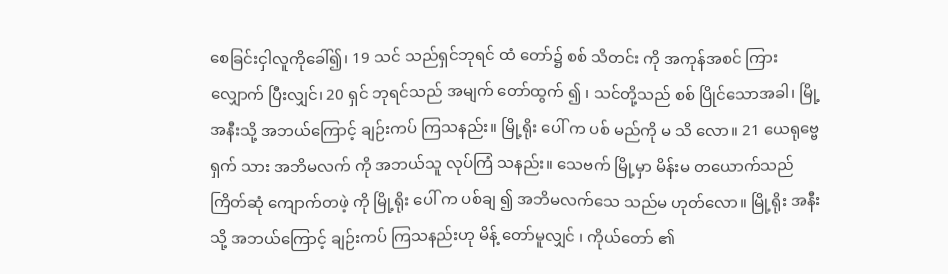စေခြင်းငှါလူကိုခေါ်၍၊ 19 သင် သည်ရှင်ဘုရင် ထံ တော်၌ စစ် သိတင်း ကို အကုန်အစင် ကြား လျှောက် ပြီးလျှင်၊ 20 ရှင် ဘုရင်သည် အမျက် တော်ထွက် ၍ ၊ သင်တို့သည် စစ် ပြိုင်သောအခါ၊ မြို့ အနီးသို့ အဘယ်ကြောင့် ချဉ်းကပ် ကြသနည်း။ မြို့ရိုး ပေါ် က ပစ် မည်ကို မ သိ လော။ 21 ယေရုဗ္ဗေရှက် သား အဘိမလက် ကို အဘယ်သူ လုပ်ကြံ သနည်း။ သေဗက် မြို့မှာ မိန်းမ တယောက်သည် ကြိတ်ဆုံ ကျောက်တဖဲ့ ကို မြို့ရိုး ပေါ် က ပစ်ချ ၍ အဘိမလက်သေ သည်မ ဟုတ်လော။ မြို့ရိုး အနီးသို့ အဘယ်ကြောင့် ချဉ်းကပ် ကြသနည်းဟု မိန့် တော်မူလျှင် ၊ ကိုယ်တော် ၏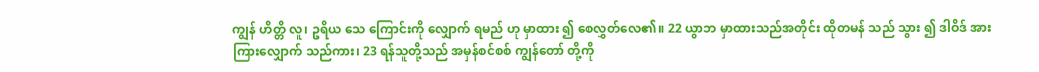ကျွန် ဟိတ္တိ လူ၊ ဥရိယ သေ ကြောင်းကို လျှောက် ရမည် ဟု မှာထား ၍ စေလွှတ်လေ၏။ 22 ယွာဘ မှာထားသည်အတိုင်း ထိုတမန် သည် သွား ၍ ဒါဝိဒ် အား ကြားလျှောက် သည်ကား၊ 23 ရန်သူတို့သည် အမှန်စင်စစ် ကျွန်တော် တို့ကို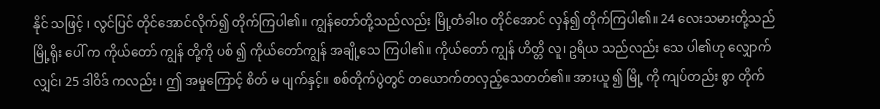နိုင် သဖြင့် ၊ လွင်ပြင် တိုင်အောင်လိုက်၍ တိုက်ကြပါ၏။ ကျွန်တော်တို့သည်လည်း မြို့တံခါးဝ တိုင်အောင် လှန်၍ တိုက်ကြပါ၏။ 24 လေးသမားတို့သည် မြို့ရိုး ပေါ် က ကိုယ်တော် ကျွန် တို့ကို ပစ် ၍ ကိုယ်တော်ကျွန် အချို့သေ ကြပါ၏။ ကိုယ်တော် ကျွန် ဟိတ္တိ လူ၊ ဥရိယ သည်လည်း သေ ပါ၏ဟု လျှောက် လျှင်၊ 25 ဒါဝိဒ် ကလည်း ၊ ဤ အမှုကြောင့် စိတ် မ ပျက်နှင့်။ စစ်တိုက်ပွဲတွင် တယောက်တလှည့်သေတတ်၏။ အားယူ ၍ မြို့ ကို ကျပ်တည်း စွာ တိုက်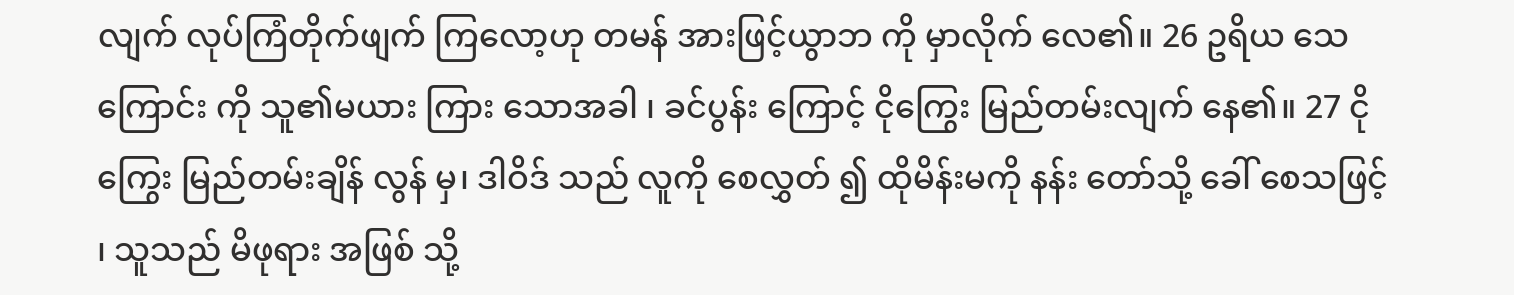လျက် လုပ်ကြံတိုက်ဖျက် ကြလော့ဟု တမန် အားဖြင့်ယွာဘ ကို မှာလိုက် လေ၏။ 26 ဥရိယ သေ ကြောင်း ကို သူ၏မယား ကြား သောအခါ ၊ ခင်ပွန်း ကြောင့် ငိုကြွေး မြည်တမ်းလျက် နေ၏။ 27 ငိုကြွေး မြည်တမ်းချိန် လွန် မှ၊ ဒါဝိဒ် သည် လူကို စေလွှတ် ၍ ထိုမိန်းမကို နန်း တော်သို့ ခေါ် စေသဖြင့် ၊ သူသည် မိဖုရား အဖြစ် သို့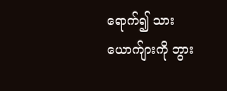ရောက်၍ သား ယောက်ျားကို ဘွား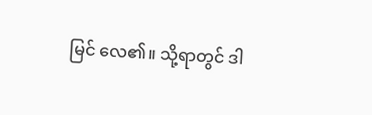မြင် လေ၏။ သို့ရာတွင် ဒါ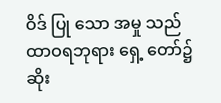ဝိဒ် ပြု သော အမှု သည် ထာဝရဘုရား ရှေ့ တော်၌ ဆိုး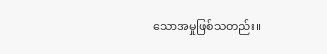သောအမှုဖြစ်သတည်း။